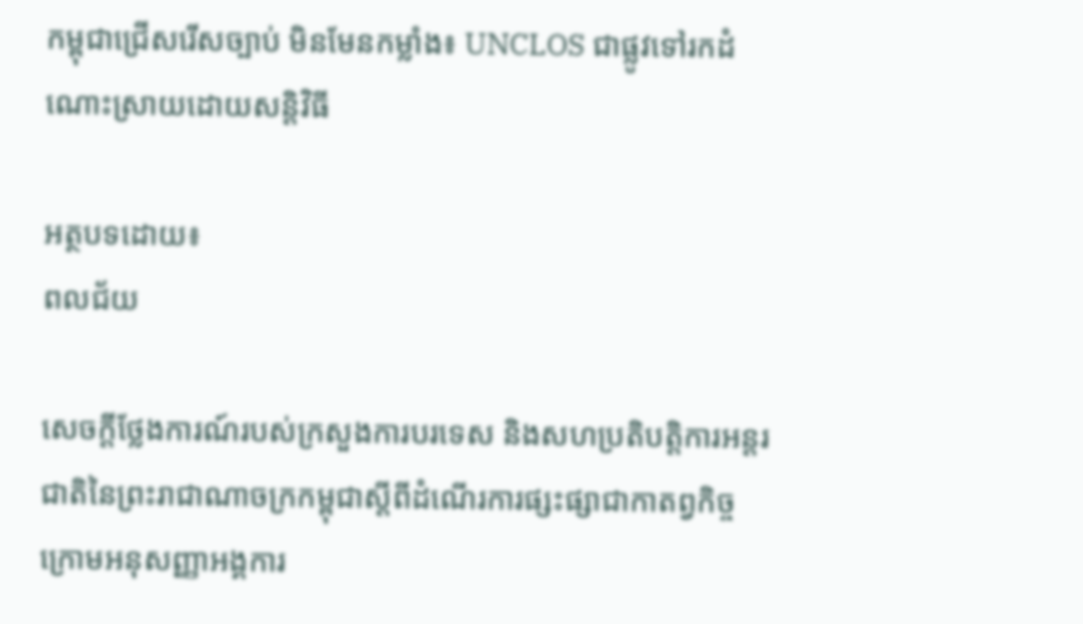កម្ពុជាជ្រើសរើសច្បាប់ មិនមែនកម្លាំង៖ UNCLOS ជាផ្លូវទៅរកដំណោះស្រាយដោយសន្តិវិធី

អត្ថបទដោយ៖
ពលជ័យ

សេចក្តីថ្លែងការណ៍របស់ក្រសួងការបរទេស និងសហប្រតិបត្តិការអន្តរជាតិនៃព្រះរាជាណាចក្រកម្ពុជាស្តីពីដំណើរការផ្សះផ្សាជាកាតព្វកិច្ចក្រោមអនុសញ្ញាអង្គការ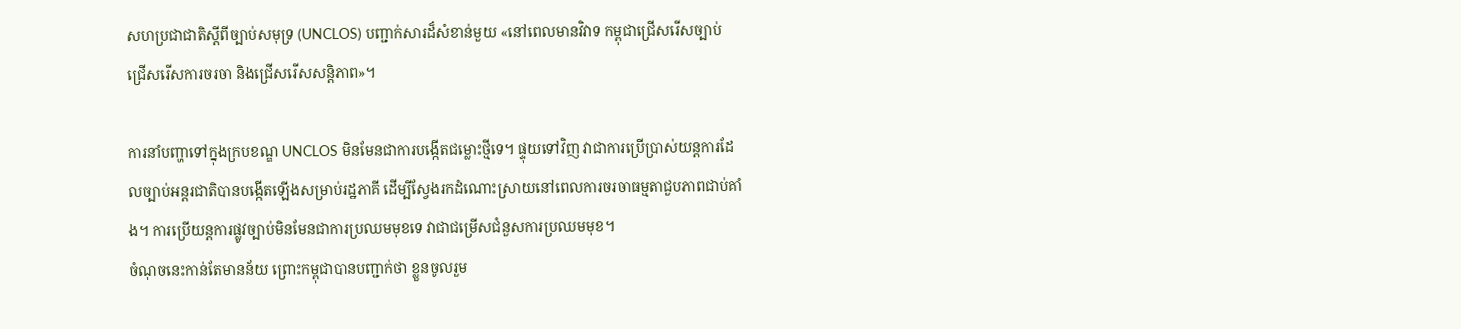សហប្រជាជាតិស្តីពីច្បាប់សមុទ្រ (UNCLOS) បញ្ជាក់សារដ៏សំខាន់មួយ «នៅពេលមានវិវាទ កម្ពុជាជ្រើសរើសច្បាប់ ជ្រើសរើសការចរចា និងជ្រើសរើសសន្តិភាព»។

ការនាំបញ្ហាទៅក្នុងក្របខណ្ឌ UNCLOS មិនមែនជាការបង្កើតជម្លោះថ្មីទេ។ ផ្ទុយទៅវិញ វាជាការប្រើប្រាស់យន្តការដែលច្បាប់អន្តរជាតិបានបង្កើតឡើងសម្រាប់រដ្ឋភាគី ដើម្បីស្វែងរកដំណោះស្រាយនៅពេលការចរចាធម្មតាជួបភាពជាប់គាំង។ ការប្រើយន្តការផ្លូវច្បាប់មិនមែនជាការប្រឈមមុខទេ វាជាជម្រើសជំនួសការប្រឈមមុខ។
ចំណុចនេះកាន់តែមានន័យ ព្រោះកម្ពុជាបានបញ្ជាក់ថា ខ្លួនចូលរួម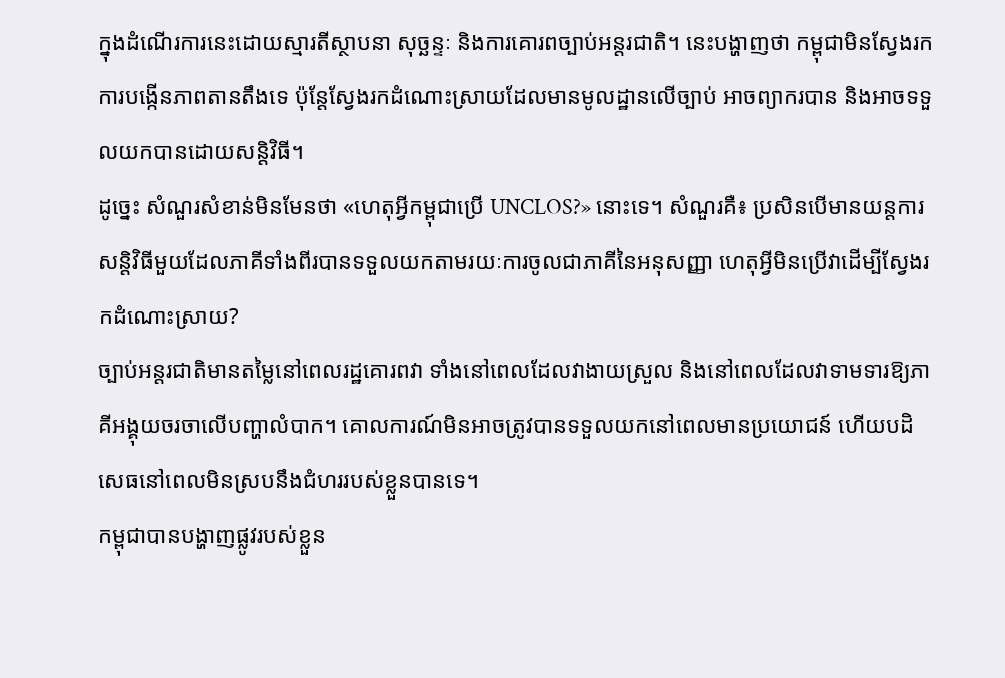ក្នុងដំណើរការនេះដោយស្មារតីស្ថាបនា សុច្ឆន្ទៈ និងការគោរពច្បាប់អន្តរជាតិ។ នេះបង្ហាញថា កម្ពុជាមិនស្វែងរកការបង្កើនភាពតានតឹងទេ ប៉ុន្តែស្វែងរកដំណោះស្រាយដែលមានមូលដ្ឋានលើច្បាប់ អាចព្យាករបាន និងអាចទទួលយកបានដោយសន្តិវិធី។
ដូច្នេះ សំណួរសំខាន់មិនមែនថា «ហេតុអ្វីកម្ពុជាប្រើ UNCLOS?» នោះទេ។ សំណួរគឺ៖ ប្រសិនបើមានយន្តការសន្តិវិធីមួយដែលភាគីទាំងពីរបានទទួលយកតាមរយៈការចូលជាភាគីនៃអនុសញ្ញា ហេតុអ្វីមិនប្រើវាដើម្បីស្វែងរកដំណោះស្រាយ?
ច្បាប់អន្តរជាតិមានតម្លៃនៅពេលរដ្ឋគោរពវា ទាំងនៅពេលដែលវាងាយស្រួល និងនៅពេលដែលវាទាមទារឱ្យភាគីអង្គុយចរចាលើបញ្ហាលំបាក។ គោលការណ៍មិនអាចត្រូវបានទទួលយកនៅពេលមានប្រយោជន៍ ហើយបដិសេធនៅពេលមិនស្របនឹងជំហររបស់ខ្លួនបានទេ។
កម្ពុជាបានបង្ហាញផ្លូវរបស់ខ្លួន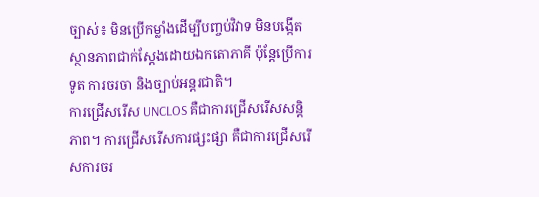ច្បាស់៖ មិនប្រើកម្លាំងដើម្បីបញ្ចប់វិវាទ មិនបង្កើតស្ថានភាពជាក់ស្តែងដោយឯកតោភាគី ប៉ុន្តែប្រើការទូត ការចរចា និងច្បាប់អន្តរជាតិ។
ការជ្រើសរើស UNCLOS គឺជាការជ្រើសរើសសន្តិភាព។ ការជ្រើសរើសការផ្សះផ្សា គឺជាការជ្រើសរើសការចរ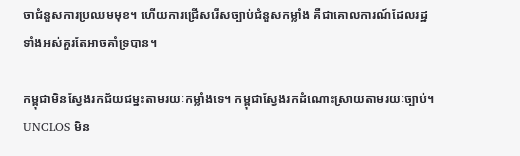ចាជំនួសការប្រឈមមុខ។ ហើយការជ្រើសរើសច្បាប់ជំនួសកម្លាំង គឺជាគោលការណ៍ដែលរដ្ឋទាំងអស់គួរតែអាចគាំទ្របាន។

កម្ពុជាមិនស្វែងរកជ័យជម្នះតាមរយៈកម្លាំងទេ។ កម្ពុជាស្វែងរកដំណោះស្រាយតាមរយៈច្បាប់។ UNCLOS មិន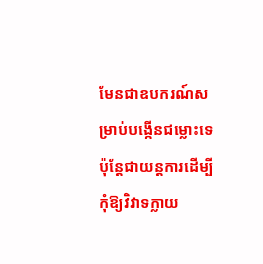មែនជាឧបករណ៍សម្រាប់បង្កើនជម្លោះទេ ប៉ុន្តែជាយន្តការដើម្បីកុំឱ្យវិវាទក្លាយ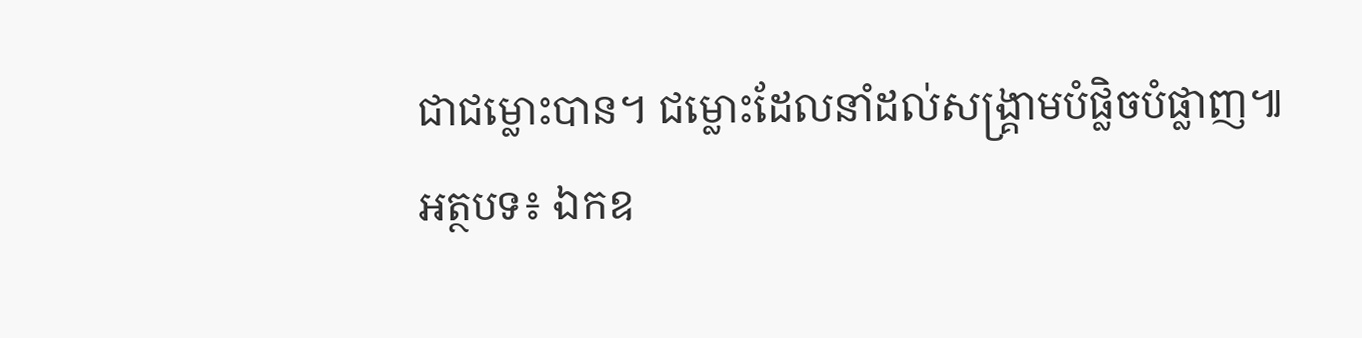ជាជម្លោះបាន។ ជម្លោះដែលនាំដល់សង្គ្រាមបំផ្លិចបំផ្លាញ៕
អត្ថបទ៖ ឯកឧ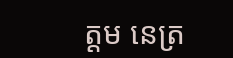ត្តម នេត្រ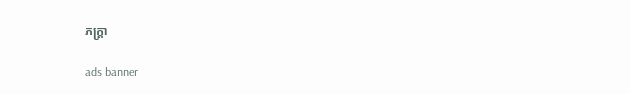ភក្ត្រា

ads banner